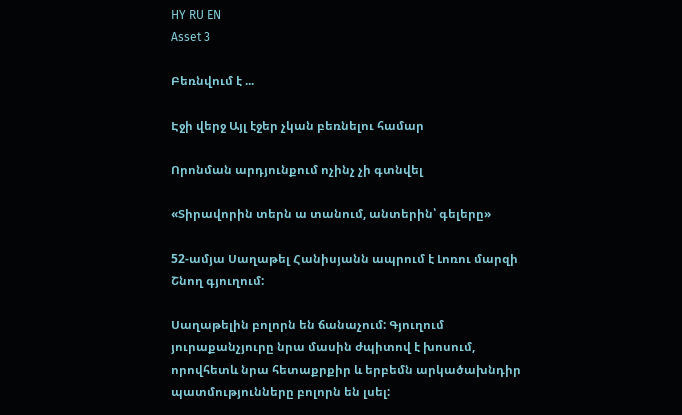HY RU EN
Asset 3

Բեռնվում է ...

Էջի վերջ Այլ էջեր չկան բեռնելու համար

Որոնման արդյունքում ոչինչ չի գտնվել

«Տիրավորին տերն ա տանում, անտերին՝ գելերը»

52-ամյա Սաղաթել Հանիսյանն ապրում է Լոռու մարզի Շնող գյուղում:

Սաղաթելին բոլորն են ճանաչում: Գյուղում յուրաքանչյուրը նրա մասին ժպիտով է խոսում, որովհետև նրա հետաքրքիր և երբեմն արկածախնդիր պատմությունները բոլորն են լսել: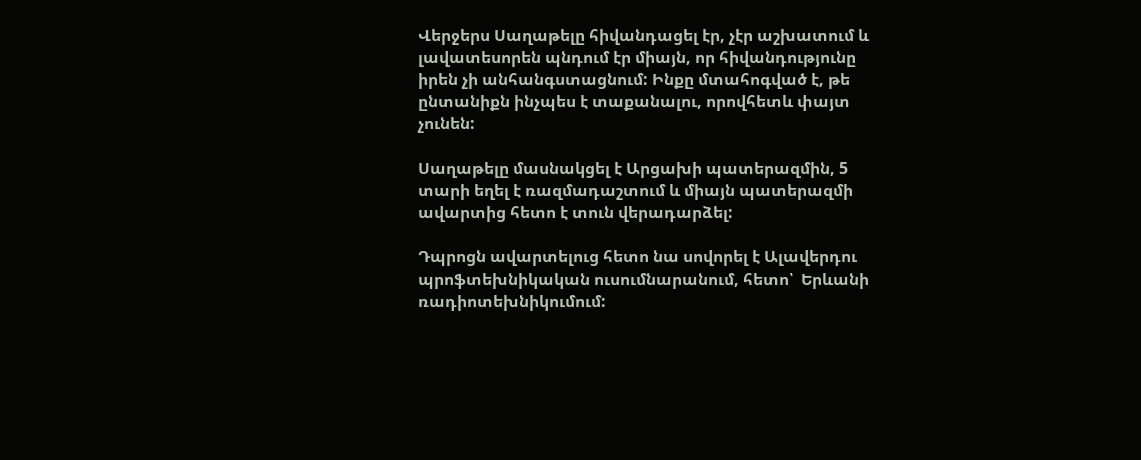Վերջերս Սաղաթելը հիվանդացել էր, չէր աշխատում և լավատեսորեն պնդում էր միայն, որ հիվանդությունը իրեն չի անհանգստացնում: Ինքը մտահոգված է, թե ընտանիքն ինչպես է տաքանալու, որովհետև փայտ չունեն:

Սաղաթելը մասնակցել է Արցախի պատերազմին, 5 տարի եղել է ռազմադաշտում և միայն պատերազմի ավարտից հետո է տուն վերադարձել:

Դպրոցն ավարտելուց հետո նա սովորել է Ալավերդու պրոֆտեխնիկական ուսումնարանում, հետո՝  Երևանի ռադիոտեխնիկումում: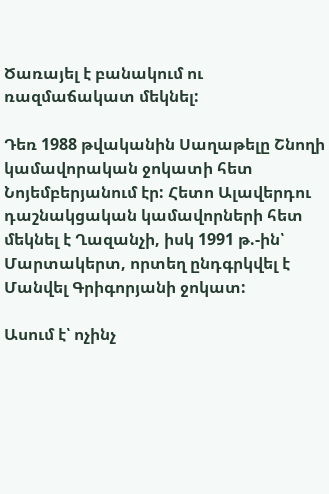Ծառայել է բանակում ու ռազմաճակատ մեկնել:

Դեռ 1988 թվականին Սաղաթելը Շնողի կամավորական ջոկատի հետ Նոյեմբերյանում էր: Հետո Ալավերդու դաշնակցական կամավորների հետ մեկնել է Ղազանչի, իսկ 1991 թ.-ին՝ Մարտակերտ, որտեղ ընդգրկվել է Մանվել Գրիգորյանի ջոկատ:

Ասում է՝ ոչինչ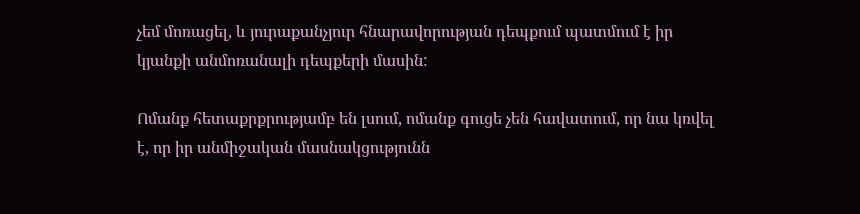չեմ մոռացել, և յուրաքանչյուր հնարավորության դեպքում պատմում է իր կյանքի անմոռանալի դեպքերի մասին:

Ոմանք հետաքրքրությամբ են լսում, ոմանք գուցե չեն հավատում, որ նա կռվել է, որ իր անմիջական մասնակցությունն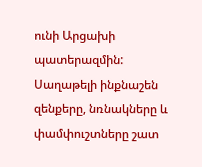ունի Արցախի պատերազմին: Սաղաթելի ինքնաշեն զենքերը, նռնակները և փամփուշտները շատ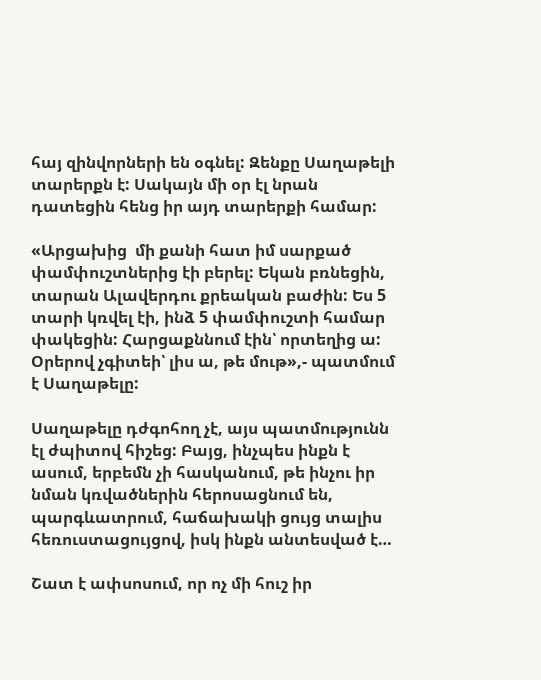հայ զինվորների են օգնել: Զենքը Սաղաթելի տարերքն է: Սակայն մի օր էլ նրան դատեցին հենց իր այդ տարերքի համար:

«Արցախից  մի քանի հատ իմ սարքած փամփուշտներից էի բերել: Եկան բռնեցին, տարան Ալավերդու քրեական բաժին: Ես 5 տարի կռվել էի, ինձ 5 փամփուշտի համար փակեցին: Հարցաքննում էին՝ որտեղից ա: Օրերով չգիտեի՝ լիս ա, թե մութ»,- պատմում է Սաղաթելը:

Սաղաթելը դժգոհող չէ, այս պատմությունն էլ ժպիտով հիշեց: Բայց, ինչպես ինքն է ասում, երբեմն չի հասկանում, թե ինչու իր նման կռվածներին հերոսացնում են, պարգևատրում, հաճախակի ցույց տալիս հեռուստացույցով, իսկ ինքն անտեսված է…

Շատ է ափսոսում, որ ոչ մի հուշ իր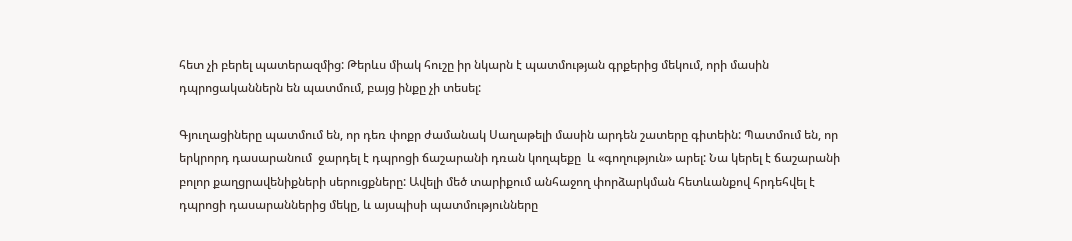հետ չի բերել պատերազմից: Թերևս միակ հուշը իր նկարն է պատմության գրքերից մեկում, որի մասին դպրոցականներն են պատմում, բայց ինքը չի տեսել:

Գյուղացիները պատմում են, որ դեռ փոքր ժամանակ Սաղաթելի մասին արդեն շատերը գիտեին: Պատմում են, որ երկրորդ դասարանում  ջարդել է դպրոցի ճաշարանի դռան կողպեքը  և «գողություն» արել: Նա կերել է ճաշարանի բոլոր քաղցրավենիքների սերուցքները: Ավելի մեծ տարիքում անհաջող փորձարկման հետևանքով հրդեհվել է դպրոցի դասարաններից մեկը, և այսպիսի պատմությունները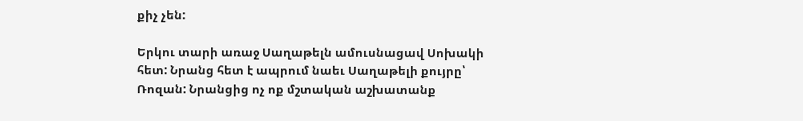քիչ չեն:

Երկու տարի առաջ Սաղաթելն ամուսնացավ Սոխակի հետ: Նրանց հետ է ապրում նաեւ Սաղաթելի քույրը՝ Ռոզան: Նրանցից ոչ ոք մշտական աշխատանք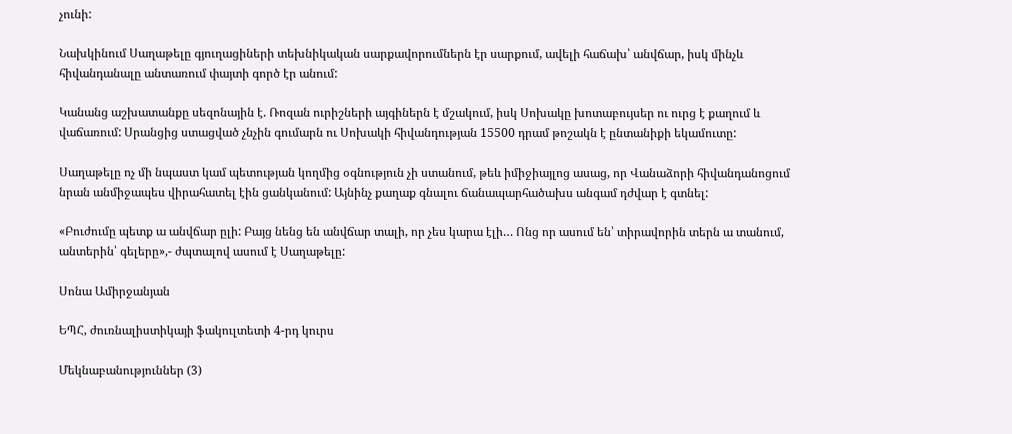չունի:

Նախկինում Սաղաթելը գյուղացիների տեխնիկական սարքավորումներն էր սարքում, ավելի հաճախ՝ անվճար, իսկ մինչև հիվանդանալը անտառում փայտի գործ էր անում:

Կանանց աշխատանքը սեզոնային է. Ռոզան ուրիշների այգիներն է մշակում, իսկ Սոխակը խոտաբույսեր ու ուրց է քաղում և վաճառում: Սրանցից ստացված չնչին գումարն ու Սոխակի հիվանդության 15500 դրամ թոշակն է ընտանիքի եկամուտը:

Սաղաթելը ոչ մի նպաստ կամ պետության կողմից օգնություն չի ստանում, թեև իմիջիայլոց ասաց, որ Վանաձորի հիվանդանոցում նրան անմիջապես վիրահատել էին ցանկանում: Այնինչ քաղաք գնալու ճանապարհածախս անգամ դժվար է գտնել:

«Բուժումը պետք ա անվճար ըլի: Բայց նենց են անվճար տալի, որ չես կարա էլի… Ոնց որ ասում են՝ տիրավորին տերն ա տանում, անտերին՝ գելերը»,- ժպտալով ասում է Սաղաթելը:

Սոնա Ամիրջանյան

ԵՊՀ, ժուռնալիստիկայի ֆակուլտետի 4-րդ կուրս

Մեկնաբանություններ (3)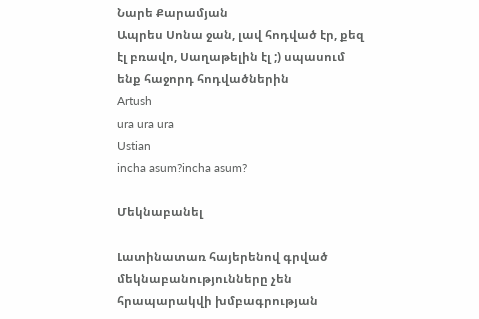Նարե Քարամյան
Ապրես Սոնա ջան, լավ հոդված էր, քեզ էլ բռավո, Սաղաթելին էլ ;) սպասում ենք հաջորդ հոդվածներին
Artush
ura ura ura
Ustian
incha asum?incha asum?

Մեկնաբանել

Լատինատառ հայերենով գրված մեկնաբանությունները չեն հրապարակվի խմբագրության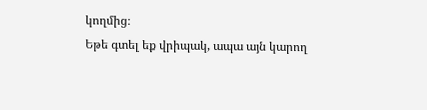կողմից։
Եթե գտել եք վրիպակ, ապա այն կարող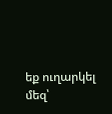եք ուղարկել մեզ՝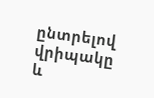ընտրելով վրիպակը և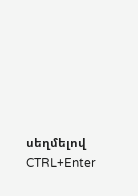սեղմելով CTRL+Enter